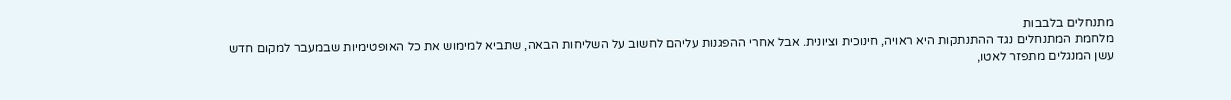מתנחלים בלבבות
מלחמת המתנחלים נגד ההתנתקות היא ראויה, חינוכית וציונית. אבל אחרי ההפגנות עליהם לחשוב על השליחות הבאה, שתביא למימוש את כל האופטימיות שבמעבר למקום חדש
עשן המנגלים מתפזר לאטו,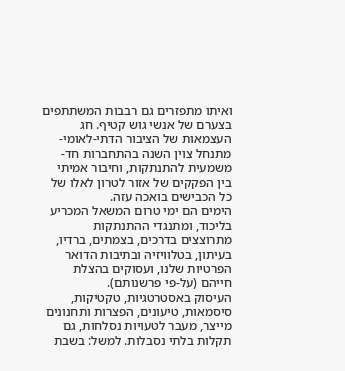ואיתו מתפזרים גם רבבות המשתתפים בצערם של אנשי גוש קטיף. חג העצמאות של הציבור הדתי-לאומי-מתנחל צוין השנה בהתחברות חד-משמעית להתנתקות, וחיבור אמיתי בין הפקקים של אזור לטרון לאלו של כל הכבישים בואכה עזה.
הימים הם ימי טרום המשאל המכריע בליכוד, ומתנגדי ההתנתקות מתרוצצים בדרכים, בצמתים, ברדיו, בעיתון, בטלוויזיה ובתיבות הדואר הפרטיות שלנו, ועסוקים בהצלת חייהם (על-פי פרשנותם).
העיסוק באסטרטגיות, טקטיקות, סיסמאות, טיעונים, הפצרות ותחנונים מייצר, מעבר לטעויות נסלחות, גם תקלות בלתי נסבלות. למשל: בשבת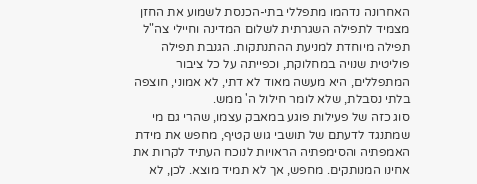האחרונה נדהמו מתפללי בתי-הכנסת לשמוע את החזן מצמיד לתפילה השגרתית לשלום המדינה וחיילי צה"ל תפילה מיוחדת למניעת ההתנתקות. הגנבת תפילה פוליטית שנויה במחלוקת, וכפייתה על כל ציבור המתפללים, היא מעשה מאוד לא דתי, לא אמוני, חוצפה בלתי נסבלת, שלא לומר חילול ה' ממש.
סוג כזה של פעילות פוגע במאבק עצמו, שהרי גם מי שמתנגד לדעתם של תושבי גוש קטיף, מחפש את מידת האמפתיה והסימפתיה הראויות לנוכח העתיד לקרות את אחינו המנותקים. מחפש, אך לא תמיד מוצא. לכן, לא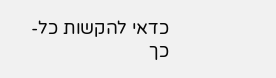כדאי להקשות כל-כך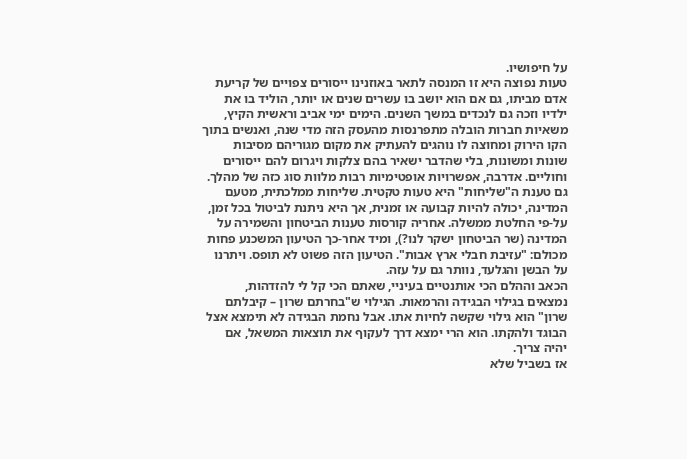על חיפושיו.
טעות נפוצה היא זו המנסה לתאר באוזנינו ייסורים צפויים של קריעת אדם מביתו, גם אם הוא יושב בו עשרים שנים או יותר, הוליד בו את ילדיו וזכה גם לנכדים במשך השנים. הימים ימי אביב וראשית הקיץ, משאיות חברות הובלה מתפרנסות מהעסק הזה מדי שנה, ואנשים בתוך הקו הירוק ומחוצה לו נוהגים להעתיק את מקום מגוריהם מסיבות שונות ומשונות, בלי שהדבר ישאיר בהם צלקות ויגרום להם ייסורים וחוליים. אדרבה, אפשרויות אופטימיות רבות מלוות סוג כזה של מהלך.
גם טענת ה"שליחות" היא טעות טקטית. שליחות ממלכתית, מטעם המדינה, יכולה להיות קבועה או זמנית, אך היא ניתנת לביטול בכל זמן, על-פי החלטת ממשלה. אחריה קורסות טענות הביטחון והשמירה על המדינה (שר הביטחון ישקר לנו?), ומיד אחר-כך הטיעון המשכנע פחות מכולם: "עזיבת חבלי ארץ אבות". הטיעון הזה פשוט לא תופס. ויתרנו על הבשן והגלעד, נוותר גם על עזה.
הכאב וההלם הכי אותנטיים בעיניי, שאתם הכי קל לי להזדהות, נמצאים בגילוי הבגידה והרמאות. הגילוי ש"בחרתם שרון – קיבלתם שרון" הוא גילוי שקשה לחיות אתו. אבל נחמת הבגידה לא תימצא אצל הבוגד ולהקתו. הוא הרי ימצא דרך לעקוף את תוצאות המשאל, אם יהיה צריך.
אז בשביל שלא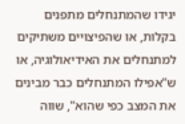יגידו שהמתנחלים מתפנים בקלות, או שהפיצויים משתיקים למתנחלים את האידיאולוגיה, או ש"אפילו המתנחלים כבר מבינים את המצב כפי שהוא", שווה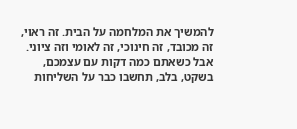להמשיך את המלחמה על הבית. זה ראוי, זה מכובד, זה חינוכי, זה לאומי וזה ציוני.
אבל כשאתם כמה דקות עם עצמכם, בשקט, בלב, תחשבו כבר על השליחות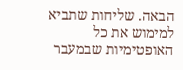הבאה. שליחות שתביא למימוש את כל האופטימיות שבמעבר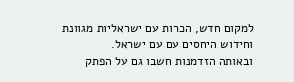למקום חדש, הכרות עם ישראליות מגוונת וחידוש היחסים עם עם ישראל.
ובאותה הזדמנות חשבו גם על הפתק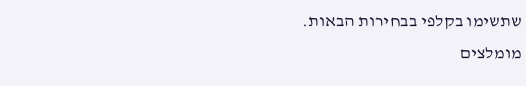שתשימו בקלפי בבחירות הבאות.
מומלצים